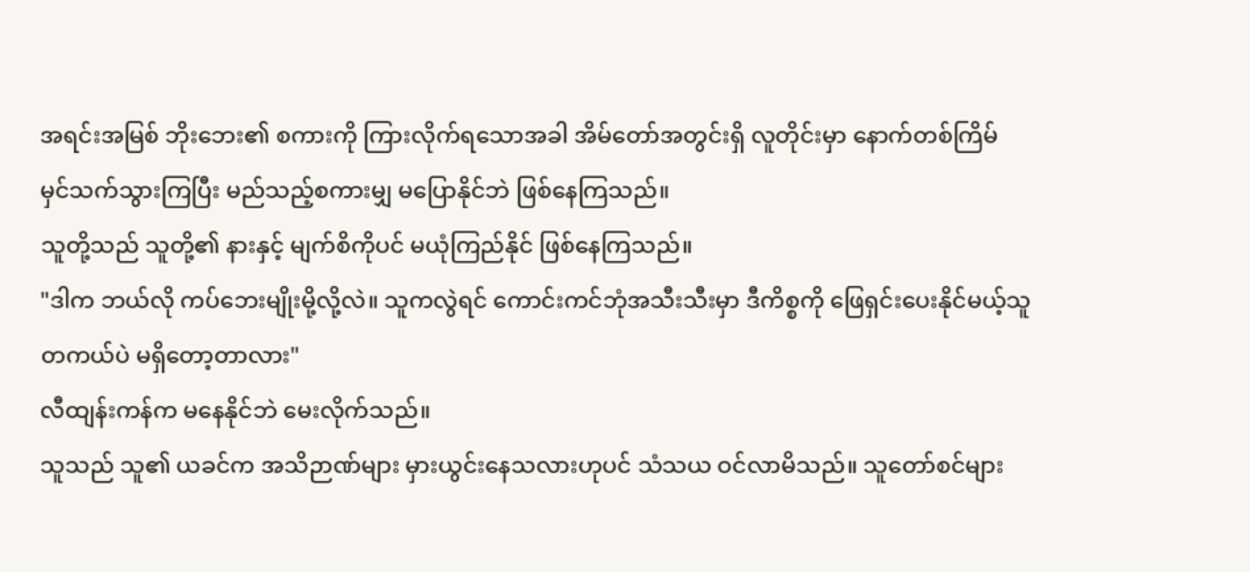အရင်းအမြစ် ဘိုးဘေး၏ စကားကို ကြားလိုက်ရသောအခါ အိမ်တော်အတွင်းရှိ လူတိုင်းမှာ နောက်တစ်ကြိမ် မှင်သက်သွားကြပြီး မည်သည့်စကားမျှ မပြောနိုင်ဘဲ ဖြစ်နေကြသည်။
သူတို့သည် သူတို့၏ နားနှင့် မျက်စိကိုပင် မယုံကြည်နိုင် ဖြစ်နေကြသည်။
"ဒါက ဘယ်လို ကပ်ဘေးမျိုးမို့လို့လဲ။ သူကလွဲရင် ကောင်းကင်ဘုံအသီးသီးမှာ ဒီကိစ္စကို ဖြေရှင်းပေးနိုင်မယ့်သူ တကယ်ပဲ မရှိတော့တာလား"
လီထျန်းကန်က မနေနိုင်ဘဲ မေးလိုက်သည်။
သူသည် သူ၏ ယခင်က အသိဉာဏ်များ မှားယွင်းနေသလားဟုပင် သံသယ ဝင်လာမိသည်။ သူတော်စင်များ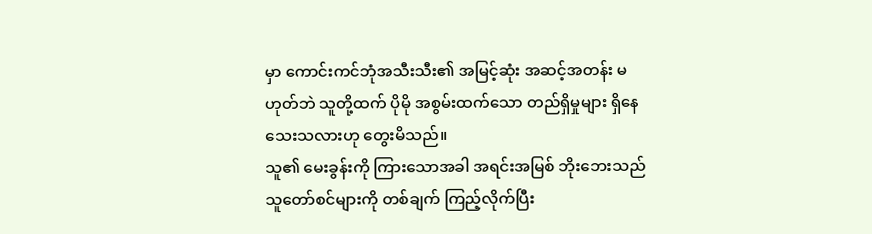မှာ ကောင်းကင်ဘုံအသီးသီး၏ အမြင့်ဆုံး အဆင့်အတန်း မဟုတ်ဘဲ သူတို့ထက် ပိုမို အစွမ်းထက်သော တည်ရှိမှုများ ရှိနေသေးသလားဟု တွေးမိသည်။
သူ၏ မေးခွန်းကို ကြားသောအခါ အရင်းအမြစ် ဘိုးဘေးသည် သူတော်စင်များကို တစ်ချက် ကြည့်လိုက်ပြီး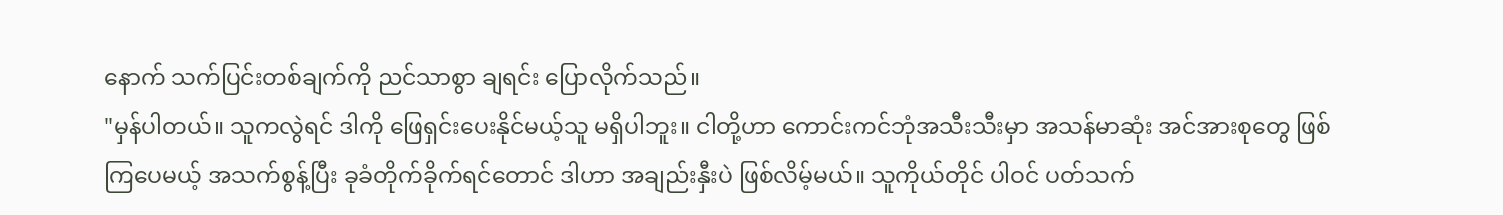နောက် သက်ပြင်းတစ်ချက်ကို ညင်သာစွာ ချရင်း ပြောလိုက်သည်။
"မှန်ပါတယ်။ သူကလွဲရင် ဒါကို ဖြေရှင်းပေးနိုင်မယ့်သူ မရှိပါဘူး။ ငါတို့ဟာ ကောင်းကင်ဘုံအသီးသီးမှာ အသန်မာဆုံး အင်အားစုတွေ ဖြစ်ကြပေမယ့် အသက်စွန့်ပြီး ခုခံတိုက်ခိုက်ရင်တောင် ဒါဟာ အချည်းနှီးပဲ ဖြစ်လိမ့်မယ်။ သူကိုယ်တိုင် ပါဝင် ပတ်သက်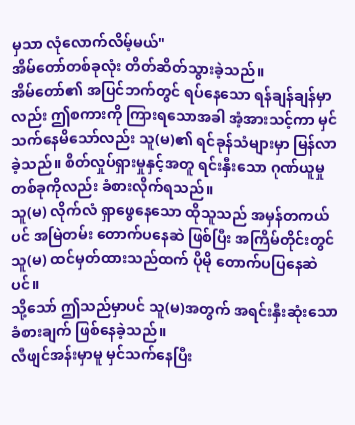မှသာ လုံလောက်လိမ့်မယ်"
အိမ်တော်တစ်ခုလုံး တိတ်ဆိတ်သွားခဲ့သည်။
အိမ်တော်၏ အပြင်ဘက်တွင် ရပ်နေသော ရန်ချန်ချန်မှာလည်း ဤစကားကို ကြားရသောအခါ အံ့အားသင့်ကာ မှင်သက်နေမိသော်လည်း သူ(မ)၏ ရင်ခုန်သံများမှာ မြန်လာခဲ့သည်။ စိတ်လှုပ်ရှားမှုနှင့်အတူ ရင်းနှီးသော ဂုဏ်ယူမှုတစ်ခုကိုလည်း ခံစားလိုက်ရသည်။
သူ(မ) လိုက်လံ ရှာဖွေနေသော ထိုသူသည် အမှန်တကယ်ပင် အမြဲတမ်း တောက်ပနေဆဲ ဖြစ်ပြီး အကြိမ်တိုင်းတွင် သူ(မ) ထင်မှတ်ထားသည်ထက် ပိုမို တောက်ပပြနေဆဲပင်။
သို့သော် ဤသည်မှာပင် သူ(မ)အတွက် အရင်းနှီးဆုံးသော ခံစားချက် ဖြစ်နေခဲ့သည်။
လီဖျင်အန်းမှာမူ မှင်သက်နေပြီး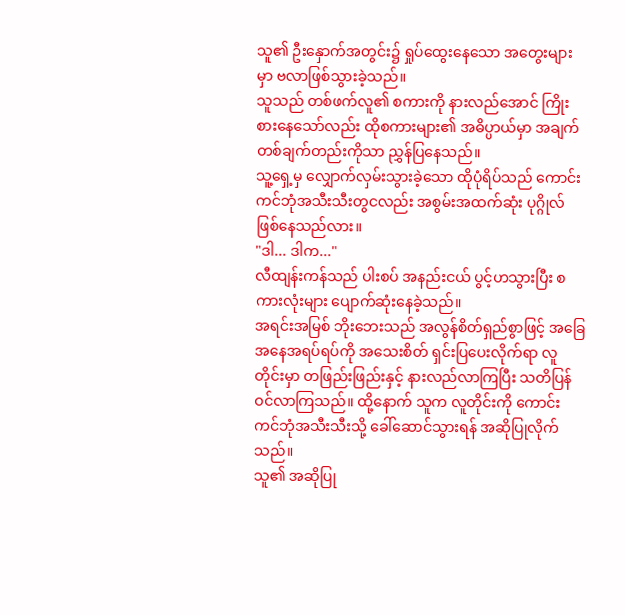သူ၏ ဦးနှောက်အတွင်း၌ ရှုပ်ထွေးနေသော အတွေးများမှာ ဗလာဖြစ်သွားခဲ့သည်။
သူသည် တစ်ဖက်လူ၏ စကားကို နားလည်အောင် ကြိုးစားနေသော်လည်း ထိုစကားများ၏ အဓိပ္ပာယ်မှာ အချက်တစ်ချက်တည်းကိုသာ ညွှန်ပြနေသည်။
သူ့ရှေ့မှ လျှောက်လှမ်းသွားခဲ့သော ထိုပုံရိပ်သည် ကောင်းကင်ဘုံအသီးသီးတွငလည်း အစွမ်းအထက်ဆုံး ပုဂ္ဂိုလ် ဖြစ်နေသည်လား။
"ဒါ... ဒါက..."
လီထျန်းကန်သည် ပါးစပ် အနည်းငယ် ပွင့်ဟသွားပြီး စကားလုံးများ ပျောက်ဆုံးနေခဲ့သည်။
အရင်းအမြစ် ဘိုးဘေးသည် အလွန်စိတ်ရှည်စွာဖြင့် အခြေအနေအရပ်ရပ်ကို အသေးစိတ် ရှင်းပြပေးလိုက်ရာ လူတိုင်းမှာ တဖြည်းဖြည်းနှင့် နားလည်လာကြပြီး သတိပြန်ဝင်လာကြသည်။ ထို့နောက် သူက လူတိုင်းကို ကောင်းကင်ဘုံအသီးသီးသို့ ခေါ်ဆောင်သွားရန် အဆိုပြုလိုက်သည်။
သူ၏ အဆိုပြု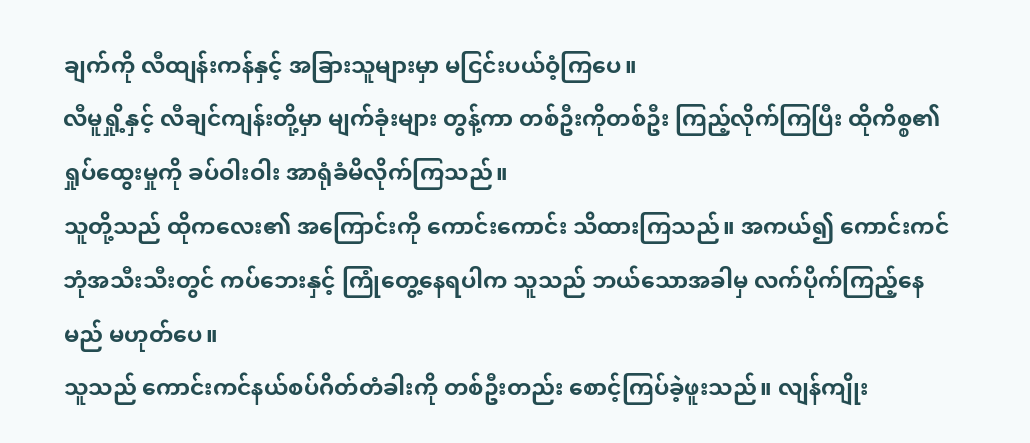ချက်ကို လီထျန်းကန်နှင့် အခြားသူများမှာ မငြင်းပယ်ဝံ့ကြပေ။
လီမူရှို့နှင့် လီချင်ကျန်းတို့မှာ မျက်ခုံးများ တွန့်ကာ တစ်ဦးကိုတစ်ဦး ကြည့်လိုက်ကြပြီး ထိုကိစ္စ၏ ရှုပ်ထွေးမှုကို ခပ်ဝါးဝါး အာရုံခံမိလိုက်ကြသည်။
သူတို့သည် ထိုကလေး၏ အကြောင်းကို ကောင်းကောင်း သိထားကြသည်။ အကယ်၍ ကောင်းကင်ဘုံအသီးသီးတွင် ကပ်ဘေးနှင့် ကြုံတွေ့နေရပါက သူသည် ဘယ်သောအခါမှ လက်ပိုက်ကြည့်နေမည် မဟုတ်ပေ။
သူသည် ကောင်းကင်နယ်စပ်ဂိတ်တံခါးကို တစ်ဦးတည်း စောင့်ကြပ်ခဲ့ဖူးသည်။ လျန်ကျိုး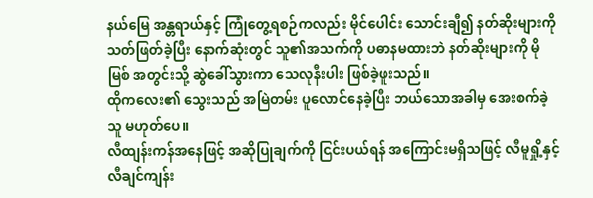နယ်မြေ အန္တရာယ်နှင့် ကြုံတွေ့ရစဉ်ကလည်း မိုင်ပေါင်း သောင်းချီ၍ နတ်ဆိုးများကို သတ်ဖြတ်ခဲ့ပြီး နောက်ဆုံးတွင် သူ၏အသက်ကို ပဓာနမထားဘဲ နတ်ဆိုးများကို မိုမြစ် အတွင်းသို့ ဆွဲခေါ်သွားကာ သေလုနီးပါး ဖြစ်ခဲ့ဖူးသည်။
ထိုကလေး၏ သွေးသည် အမြဲတမ်း ပူလောင်နေခဲ့ပြီး ဘယ်သောအခါမှ အေးစက်ခဲ့သူ မဟုတ်ပေ။
လီထျန်းကန်အနေဖြင့် အဆိုပြုချက်ကို ငြင်းပယ်ရန် အကြောင်းမရှိသဖြင့် လီမူရှို့နှင့် လီချင်ကျန်း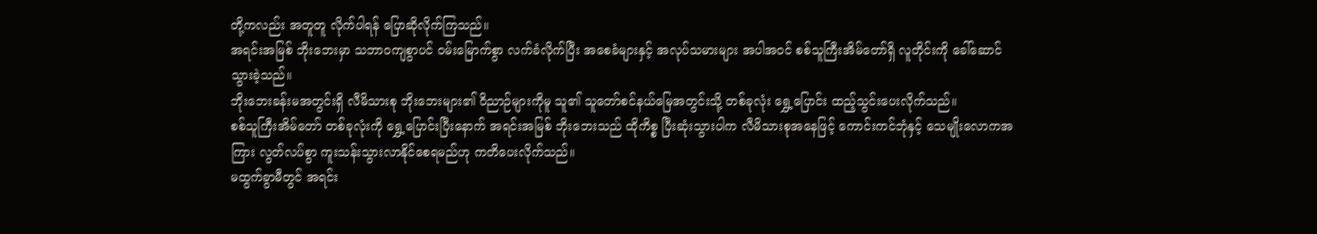တို့ကလည်း အတူတူ လိုက်ပါရန် ပြောဆိုလိုက်ကြသည်။
အရင်းအမြစ် ဘိုးဘေးမှာ သဘာဝကျစွာပင် ဝမ်းမြောက်စွာ လက်ခံလိုက်ပြီး အစေခံများနှင့် အလုပ်သမားများ အပါအဝင် စစ်သူကြီးအိမ်တော်ရှိ လူတိုင်းကို ခေါ်ဆောင်သွားခဲ့သည်။
ဘိုးဘေးခန်းမအတွင်းရှိ လီမိသားစု ဘိုးဘေးများ၏ ဝိညာဉ်များကိုမူ သူ၏ သူတော်စင်နယ်မြေအတွင်းသို့ တစ်ခုလုံး ရွှေ့ပြောင်း ထည့်သွင်းပေးလိုက်သည်။
စစ်သူကြီးအိမ်တော် တစ်ခုလုံးကို ရွှေ့ပြောင်းပြီးနောက် အရင်းအမြစ် ဘိုးဘေးသည် ထိုကိစ္စ ပြီးဆုံးသွားပါက လီမိသားစုအနေဖြင့် ကောင်းကင်ဘုံနှင့် သေမျိုးလောကအကြား လွတ်လပ်စွာ ကူးသန်းသွားလာနိုင်စေရမည်ဟု ကတိပေးလိုက်သည်။
မထွက်ခွာမီတွင် အရင်း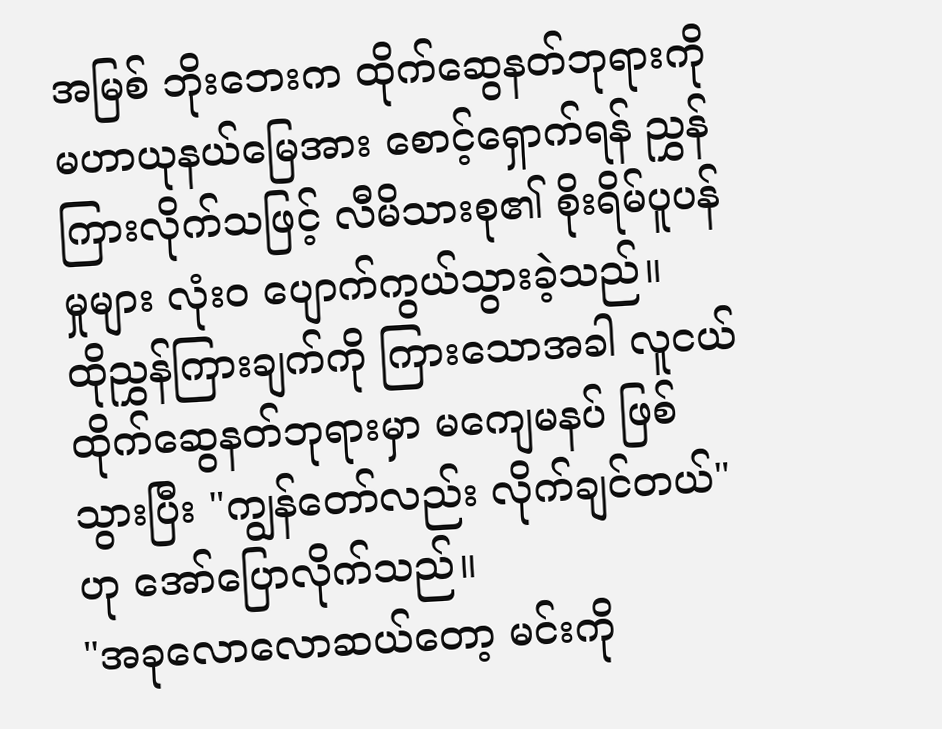အမြစ် ဘိုးဘေးက ထိုက်ဆွေနတ်ဘုရားကို မဟာယုနယ်မြေအား စောင့်ရှောက်ရန် ညွှန်ကြားလိုက်သဖြင့် လီမိသားစု၏ စိုးရိမ်ပူပန်မှုများ လုံးဝ ပျောက်ကွယ်သွားခဲ့သည်။
ထိုညွှန်ကြားချက်ကို ကြားသောအခါ လူငယ် ထိုက်ဆွေနတ်ဘုရားမှာ မကျေမနပ် ဖြစ်သွားပြီး "ကျွန်တော်လည်း လိုက်ချင်တယ်" ဟု အော်ပြောလိုက်သည်။
"အခုလောလောဆယ်တော့ မင်းကို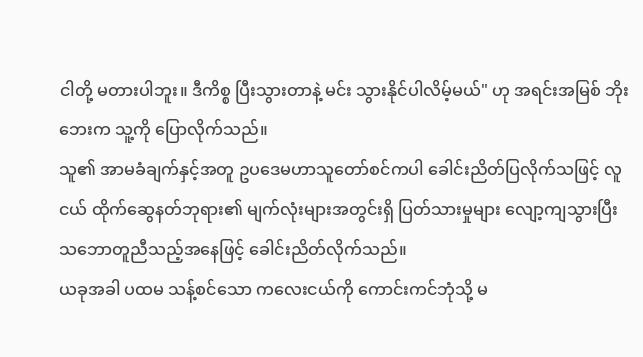ငါတို့ မတားပါဘူး။ ဒီကိစ္စ ပြီးသွားတာနဲ့ မင်း သွားနိုင်ပါလိမ့်မယ်" ဟု အရင်းအမြစ် ဘိုးဘေးက သူ့ကို ပြောလိုက်သည်။
သူ၏ အာမခံချက်နှင့်အတူ ဥပဒေမဟာသူတော်စင်ကပါ ခေါင်းညိတ်ပြလိုက်သဖြင့် လူငယ် ထိုက်ဆွေနတ်ဘုရား၏ မျက်လုံးများအတွင်းရှိ ပြတ်သားမှုများ လျော့ကျသွားပြီး သဘောတူညီသည့်အနေဖြင့် ခေါင်းညိတ်လိုက်သည်။
ယခုအခါ ပထမ သန့်စင်သော ကလေးငယ်ကို ကောင်းကင်ဘုံသို့ မ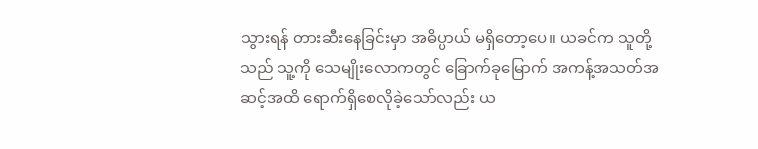သွားရန် တားဆီးနေခြင်းမှာ အဓိပ္ပာယ် မရှိတော့ပေ။ ယခင်က သူတို့သည် သူ့ကို သေမျိုးလောကတွင် ခြောက်ခုမြောက် အကန့်အသတ်အဆင့်အထိ ရောက်ရှိစေလိုခဲ့သော်လည်း ယ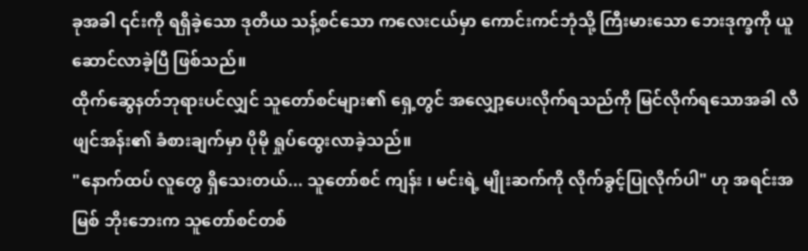ခုအခါ ၎င်းကို ရရှိခဲ့သော ဒုတိယ သန့်စင်သော ကလေးငယ်မှာ ကောင်းကင်ဘုံသို့ ကြီးမားသော ဘေးဒုက္ခကို ယူဆောင်လာခဲ့ပြီ ဖြစ်သည်။
ထိုက်ဆွေနတ်ဘုရားပင်လျှင် သူတော်စင်များ၏ ရှေ့တွင် အလျှော့ပေးလိုက်ရသည်ကို မြင်လိုက်ရသောအခါ လီဖျင်အန်း၏ ခံစားချက်မှာ ပိုမို ရှုပ်ထွေးလာခဲ့သည်။
"နောက်ထပ် လူတွေ ရှိသေးတယ်... သူတော်စင် ကျန်း ၊ မင်းရဲ့ မျိုးဆက်ကို လိုက်ခွင့်ပြုလိုက်ပါ" ဟု အရင်းအမြစ် ဘိုးဘေးက သူတော်စင်တစ်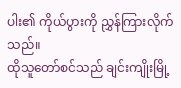ပါး၏ ကိုယ်ပွားကို ညွှန်ကြားလိုက်သည်။
ထိုသူတော်စင်သည် ချင်းကျိုးမြို့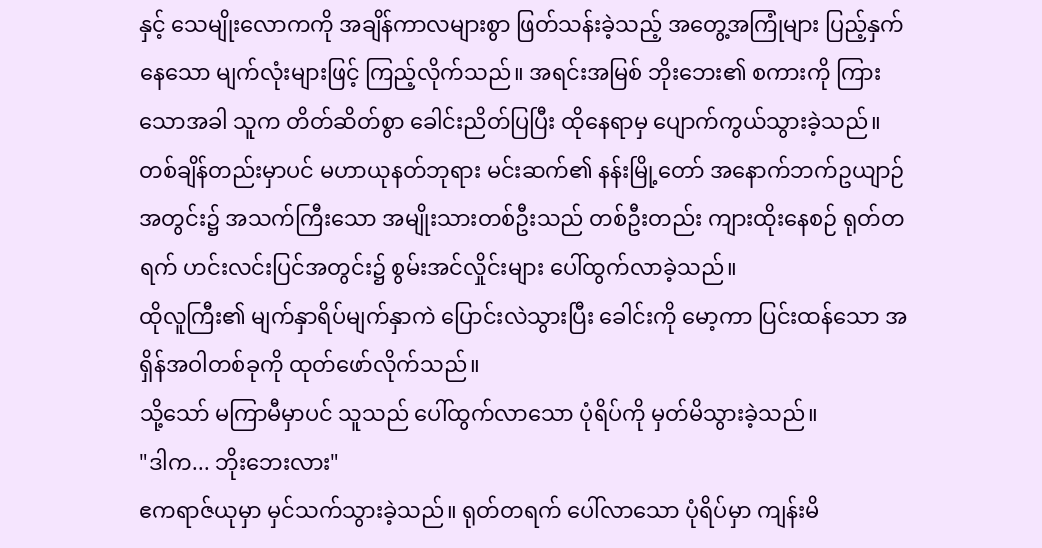နှင့် သေမျိုးလောကကို အချိန်ကာလများစွာ ဖြတ်သန်းခဲ့သည့် အတွေ့အကြုံများ ပြည့်နှက်နေသော မျက်လုံးများဖြင့် ကြည့်လိုက်သည်။ အရင်းအမြစ် ဘိုးဘေး၏ စကားကို ကြားသောအခါ သူက တိတ်ဆိတ်စွာ ခေါင်းညိတ်ပြပြီး ထိုနေရာမှ ပျောက်ကွယ်သွားခဲ့သည်။
တစ်ချိန်တည်းမှာပင် မဟာယုနတ်ဘုရား မင်းဆက်၏ နန်းမြို့တော် အနောက်ဘက်ဥယျာဉ်အတွင်း၌ အသက်ကြီးသော အမျိုးသားတစ်ဦးသည် တစ်ဦးတည်း ကျားထိုးနေစဉ် ရုတ်တရက် ဟင်းလင်းပြင်အတွင်း၌ စွမ်းအင်လှိုင်းများ ပေါ်ထွက်လာခဲ့သည်။
ထိုလူကြီး၏ မျက်နှာရိပ်မျက်နှာကဲ ပြောင်းလဲသွားပြီး ခေါင်းကို မော့ကာ ပြင်းထန်သော အရှိန်အဝါတစ်ခုကို ထုတ်ဖော်လိုက်သည်။
သို့သော် မကြာမီမှာပင် သူသည် ပေါ်ထွက်လာသော ပုံရိပ်ကို မှတ်မိသွားခဲ့သည်။
"ဒါက... ဘိုးဘေးလား"
ဧကရာဇ်ယုမှာ မှင်သက်သွားခဲ့သည်။ ရုတ်တရက် ပေါ်လာသော ပုံရိပ်မှာ ကျန်းမိ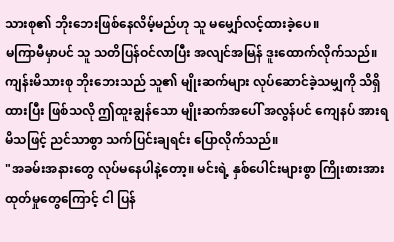သားစု၏ ဘိုးဘေးဖြစ်နေလိမ့်မည်ဟု သူ မမျှော်လင့်ထားခဲ့ပေ။
မကြာမီမှာပင် သူ သတိပြန်ဝင်လာပြီး အလျင်အမြန် ဒူးထောက်လိုက်သည်။
ကျန်းမိသားစု ဘိုးဘေးသည် သူ၏ မျိုးဆက်များ လုပ်ဆောင်ခဲ့သမျှကို သိရှိထားပြီး ဖြစ်သလို ဤထူးချွန်သော မျိုးဆက်အပေါ် အလွန်ပင် ကျေနပ် အားရမိသဖြင့် ညင်သာစွာ သက်ပြင်းချရင်း ပြောလိုက်သည်။
"အခမ်းအနားတွေ လုပ်မနေပါနဲ့တော့။ မင်းရဲ့ နှစ်ပေါင်းများစွာ ကြိုးစားအားထုတ်မှုတွေကြောင့် ငါ ပြန်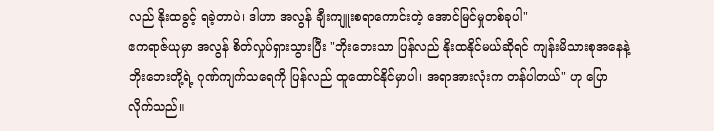လည် နိုးထခွင့် ရခဲ့တာပဲ၊ ဒါဟာ အလွန် ချီးကျူးစရာကောင်းတဲ့ အောင်မြင်မှုတစ်ခုပါ"
ဧကရာဇ်ယုမှာ အလွန် စိတ်လှုပ်ရှားသွားပြီး "ဘိုးဘေးသာ ပြန်လည် နိုးထနိုင်မယ်ဆိုရင် ကျန်းမိသားစုအနေနဲ့ ဘိုးဘေးတို့ရဲ့ ဂုဏ်ကျက်သရေကို ပြန်လည် ထူထောင်နိုင်မှာပါ၊ အရာအားလုံးက တန်ပါတယ်" ဟု ပြောလိုက်သည်။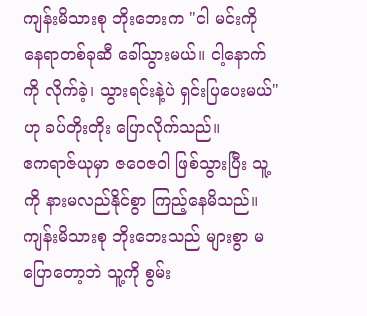ကျန်းမိသားစု ဘိုးဘေးက "ငါ မင်းကို နေရာတစ်ခုဆီ ခေါ်သွားမယ်။ ငါ့နောက်ကို လိုက်ခဲ့၊ သွားရင်းနဲ့ပဲ ရှင်းပြပေးမယ်" ဟု ခပ်တိုးတိုး ပြောလိုက်သည်။
ဧကရာဇ်ယုမှာ ဇဝေဇဝါ ဖြစ်သွားပြီး သူ့ကို နားမလည်နိုင်စွာ ကြည့်နေမိသည်။
ကျန်းမိသားစု ဘိုးဘေးသည် များစွာ မပြောတော့ဘဲ သူ့ကို စွမ်း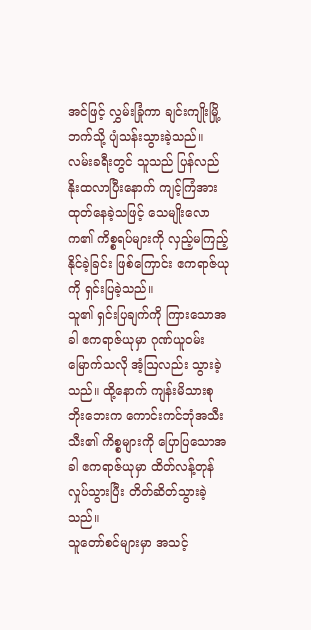အင်ဖြင့် လွှမ်းခြုံကာ ချင်းကျိုးမြို့ဘက်သို့ ပျံသန်းသွားခဲ့သည်။
လမ်းခရီးတွင် သူသည် ပြန်လည် နိုးထလာပြီးနောက် ကျင့်ကြံအားထုတ်နေခဲ့သဖြင့် သေမျိုးလောက၏ ကိစ္စရပ်များကို လှည့်မကြည့်နိုင်ခဲ့ခြင်း ဖြစ်ကြောင်း ဧကရာဇ်ယုကို ရှင်းပြခဲ့သည်။
သူ၏ ရှင်းပြချက်ကို ကြားသောအခါ ဧကရာဇ်ယုမှာ ဂုဏ်ယူဝမ်းမြောက်သလို အံ့ဩလည်း သွားခဲ့သည်။ ထို့နောက် ကျန်းမိသားစု ဘိုးဘေးက ကောင်းကင်ဘုံအသီးသီး၏ ကိစ္စများကို ပြောပြသောအခါ ဧကရာဇ်ယုမှာ ထိတ်လန့်တုန်လှုပ်သွားပြီး တိတ်ဆိတ်သွားခဲ့သည်။
သူတော်စင်များမှာ အသင့်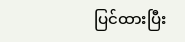ပြင်ထားပြီး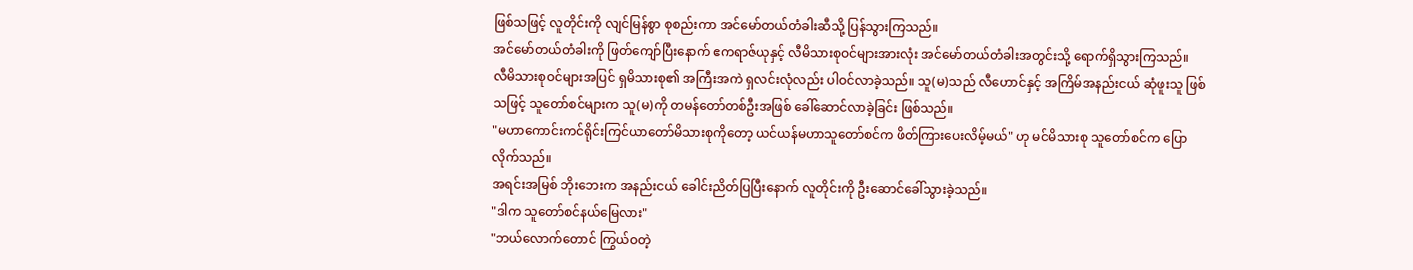ဖြစ်သဖြင့် လူတိုင်းကို လျင်မြန်စွာ စုစည်းကာ အင်မော်တယ်တံခါးဆီသို့ ပြန်သွားကြသည်။
အင်မော်တယ်တံခါးကို ဖြတ်ကျော်ပြီးနောက် ဧကရာဇ်ယုနှင့် လီမိသားစုဝင်များအားလုံး အင်မော်တယ်တံခါးအတွင်းသို့ ရောက်ရှိသွားကြသည်။
လီမိသားစုဝင်များအပြင် ရှမိသားစု၏ အကြီးအကဲ ရှလင်းလုံလည်း ပါဝင်လာခဲ့သည်။ သူ(မ)သည် လီဟောင်နှင့် အကြိမ်အနည်းငယ် ဆုံဖူးသူ ဖြစ်သဖြင့် သူတော်စင်များက သူ(မ)ကို တမန်တော်တစ်ဦးအဖြစ် ခေါ်ဆောင်လာခဲ့ခြင်း ဖြစ်သည်။
"မဟာကောင်းကင်ရိုင်းကြင်ယာတော်မိသားစုကိုတော့ ယင်ယန်မဟာသူတော်စင်က ဖိတ်ကြားပေးလိမ့်မယ်" ဟု မင်မိသားစု သူတော်စင်က ပြောလိုက်သည်။
အရင်းအမြစ် ဘိုးဘေးက အနည်းငယ် ခေါင်းညိတ်ပြပြီးနောက် လူတိုင်းကို ဦးဆောင်ခေါ်သွားခဲ့သည်။
"ဒါက သူတော်စင်နယ်မြေလား"
"ဘယ်လောက်တောင် ကြွယ်ဝတဲ့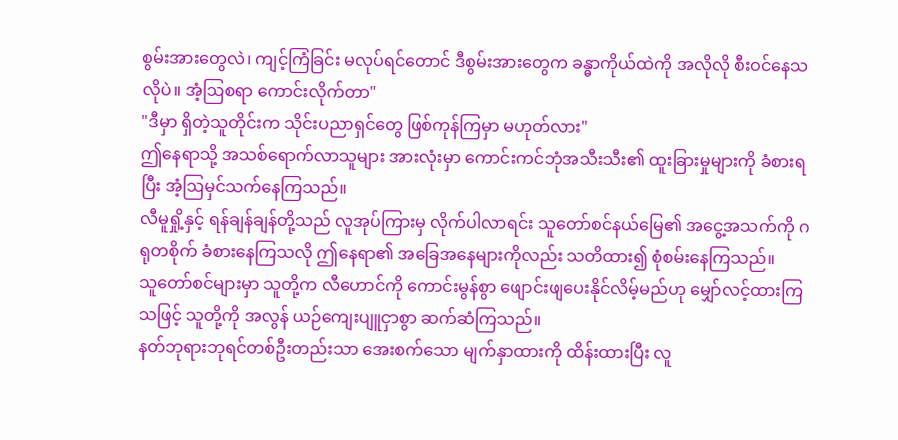စွမ်းအားတွေလဲ၊ ကျင့်ကြံခြင်း မလုပ်ရင်တောင် ဒီစွမ်းအားတွေက ခန္ဓာကိုယ်ထဲကို အလိုလို စီးဝင်နေသလိုပဲ။ အံ့ဩစရာ ကောင်းလိုက်တာ"
"ဒီမှာ ရှိတဲ့သူတိုင်းက သိုင်းပညာရှင်တွေ ဖြစ်ကုန်ကြမှာ မဟုတ်လား"
ဤနေရာသို့ အသစ်ရောက်လာသူများ အားလုံးမှာ ကောင်းကင်ဘုံအသီးသီး၏ ထူးခြားမှုများကို ခံစားရပြီး အံ့ဩမှင်သက်နေကြသည်။
လီမူရှို့နှင့် ရန်ချန်ချန်တို့သည် လူအုပ်ကြားမှ လိုက်ပါလာရင်း သူတော်စင်နယ်မြေ၏ အငွေ့အသက်ကို ဂရုတစိုက် ခံစားနေကြသလို ဤနေရာ၏ အခြေအနေများကိုလည်း သတိထား၍ စုံစမ်းနေကြသည်။
သူတော်စင်များမှာ သူတို့က လီဟောင်ကို ကောင်းမွန်စွာ ဖျောင်းဖျပေးနိုင်လိမ့်မည်ဟု မျှော်လင့်ထားကြသဖြင့် သူတို့ကို အလွန် ယဉ်ကျေးပျူငှာစွာ ဆက်ဆံကြသည်။
နတ်ဘုရားဘုရင်တစ်ဦးတည်းသာ အေးစက်သော မျက်နှာထားကို ထိန်းထားပြီး လူ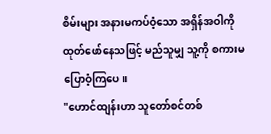စိမ်းများ အနားမကပ်ဝံ့သော အရှိန်အဝါကို ထုတ်ဖော်နေသဖြင့် မည်သူမျှ သူ့ကို စကားမပြောဝံ့ကြပေ။
"ဟောင်ထျန်းဟာ သူတော်စင်တစ်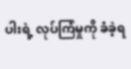ပါးရဲ့ လုပ်ကြံမှုကို ခံခဲ့ရ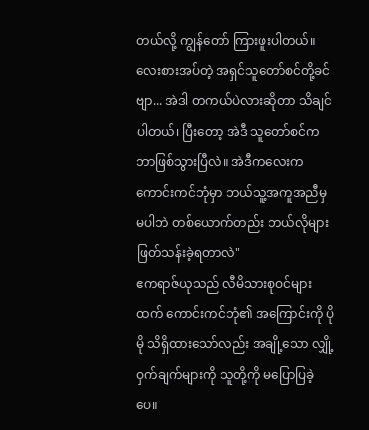တယ်လို့ ကျွန်တော် ကြားဖူးပါတယ်။ လေးစားအပ်တဲ့ အရှင်သူတော်စင်တို့ခင်ဗျာ... အဲဒါ တကယ်ပဲလားဆိုတာ သိချင်ပါတယ်၊ ပြီးတော့ အဲဒီ သူတော်စင်က ဘာဖြစ်သွားပြီလဲ။ အဲဒီကလေးက ကောင်းကင်ဘုံမှာ ဘယ်သူ့အကူအညီမှ မပါဘဲ တစ်ယောက်တည်း ဘယ်လိုများ ဖြတ်သန်းခဲ့ရတာလဲ"
ဧကရာဇ်ယုသည် လီမိသားစုဝင်များထက် ကောင်းကင်ဘုံ၏ အကြောင်းကို ပိုမို သိရှိထားသော်လည်း အချို့သော လျှို့ဝှက်ချက်များကို သူတို့ကို မပြောပြခဲ့ပေ။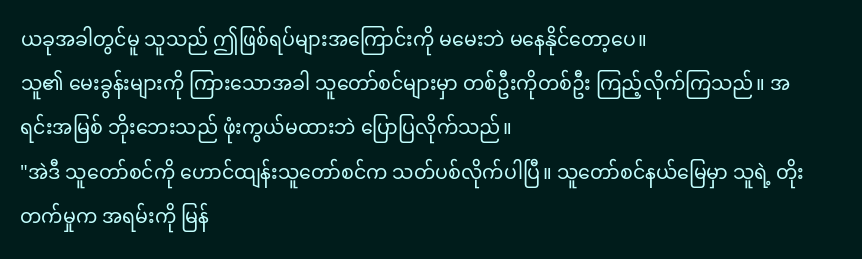ယခုအခါတွင်မူ သူသည် ဤဖြစ်ရပ်များအကြောင်းကို မမေးဘဲ မနေနိုင်တော့ပေ။
သူ၏ မေးခွန်းများကို ကြားသောအခါ သူတော်စင်များမှာ တစ်ဦးကိုတစ်ဦး ကြည့်လိုက်ကြသည်။ အရင်းအမြစ် ဘိုးဘေးသည် ဖုံးကွယ်မထားဘဲ ပြောပြလိုက်သည်။
"အဲဒီ သူတော်စင်ကို ဟောင်ထျန်းသူတော်စင်က သတ်ပစ်လိုက်ပါပြီ။ သူတော်စင်နယ်မြေမှာ သူရဲ့ တိုးတက်မှုက အရမ်းကို မြန်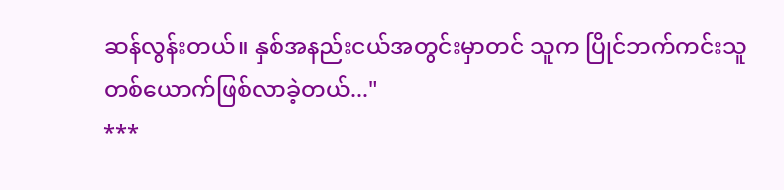ဆန်လွန်းတယ်။ နှစ်အနည်းငယ်အတွင်းမှာတင် သူက ပြိုင်ဘက်ကင်းသူ တစ်ယောက်ဖြစ်လာခဲ့တယ်..."
***